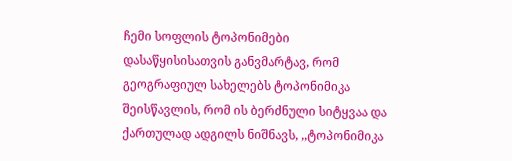ჩემი სოფლის ტოპონიმები
დასაწყისისათვის განვმარტავ, რომ გეოგრაფიულ სახელებს ტოპონიმიკა შეისწავლის, რომ ის ბერძნული სიტყვაა და ქართულად ადგილს ნიშნავს, ,,ტოპონიმიკა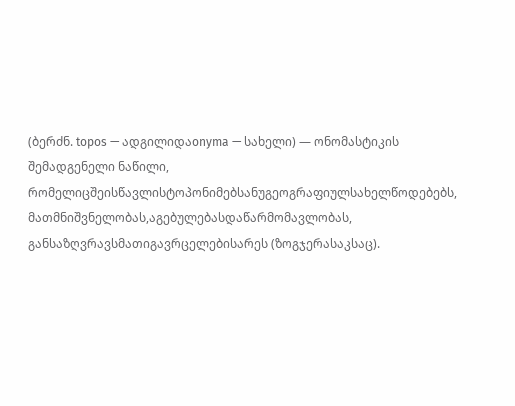(ბერძნ. topos — ადგილიდაonyma — სახელი) — ონომასტიკის შემადგენელი ნაწილი, რომელიცშეისწავლისტოპონიმებსანუგეოგრაფიულსახელწოდებებს, მათმნიშვნელობას,აგებულებასდაწარმომავლობას, განსაზღვრავსმათიგავრცელებისარეს (ზოგჯერასაკსაც).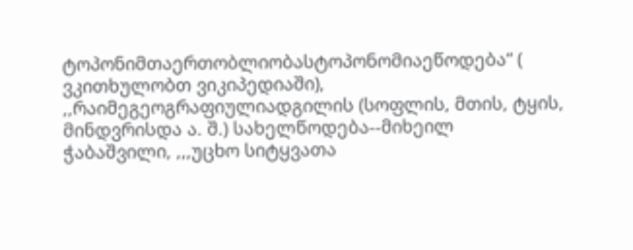ტოპონიმთაერთობლიობასტოპონომიაეწოდება“ ( ვკითხულობთ ვიკიპედიაში), ,,რაიმეგეოგრაფიულიადგილის (სოფლის, მთის, ტყის, მინდვრისდა ა. შ.) სახელწოდება--მიხეილ ჭაბაშვილი, ,,,უცხო სიტყვათა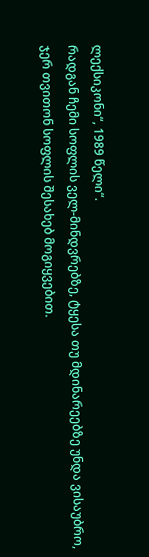ლექსიკონი“, 1989 წელი“.
რადგან ჩემი სოფლის ველ-მინდვრებზე, ტყესა თუ მდინარეებზე უნდა ვისაუბრო, ჯერ თვითონ სოფლის შესახებ მოგიყვებით.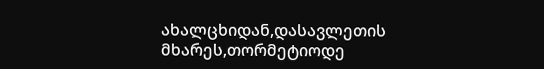ახალცხიდან,დასავლეთის მხარეს,თორმეტიოდე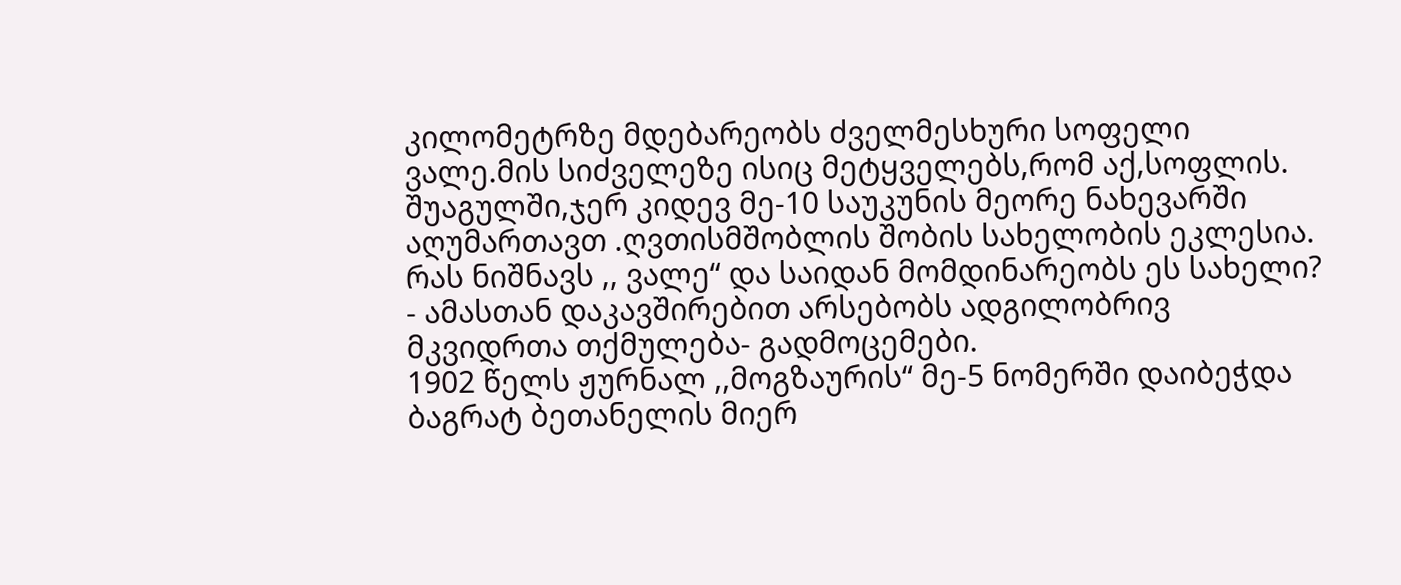კილომეტრზე მდებარეობს ძველმესხური სოფელი ვალე.მის სიძველეზე ისიც მეტყველებს,რომ აქ,სოფლის. შუაგულში,ჯერ კიდევ მე-10 საუკუნის მეორე ნახევარში აღუმართავთ .ღვთისმშობლის შობის სახელობის ეკლესია.
რას ნიშნავს ,, ვალე“ და საიდან მომდინარეობს ეს სახელი? - ამასთან დაკავშირებით არსებობს ადგილობრივ მკვიდრთა თქმულება- გადმოცემები.
1902 წელს ჟურნალ ,,მოგზაურის“ მე-5 ნომერში დაიბეჭდა ბაგრატ ბეთანელის მიერ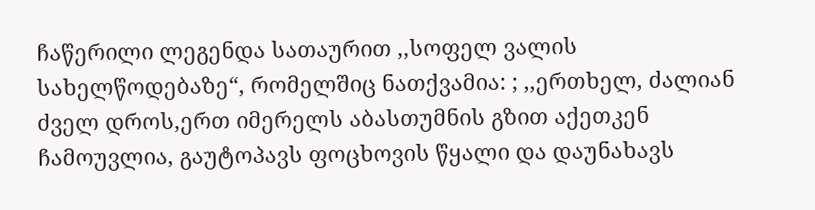ჩაწერილი ლეგენდა სათაურით ,,სოფელ ვალის სახელწოდებაზე“, რომელშიც ნათქვამია: ; ,,ერთხელ, ძალიან ძველ დროს,ერთ იმერელს აბასთუმნის გზით აქეთკენ ჩამოუვლია, გაუტოპავს ფოცხოვის წყალი და დაუნახავს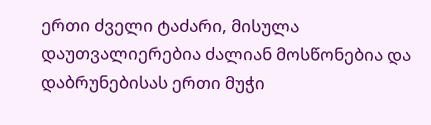ერთი ძველი ტაძარი, მისულა დაუთვალიერებია ძალიან მოსწონებია და დაბრუნებისას ერთი მუჭი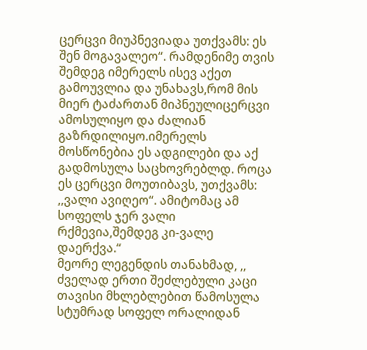ცერცვი მიუპნევიადა უთქვამს: ეს შენ მოგავალეო“. რამდენიმე თვის შემდეგ იმერელს ისევ აქეთ გამოუვლია და უნახავს,რომ მის მიერ ტაძართან მიპნეულიცერცვი ამოსულიყო და ძალიან გაზრდილიყო.იმერელს მოსწონებია ეს ადგილები და აქ გადმოსულა საცხოვრებლდ. როცა ეს ცერცვი მოუთიბავს, უთქვამს: ,,ვალი ავიღეო“. ამიტომაც ამ სოფელს ჯერ ვალი რქმევია,შემდეგ კი-ვალე დაერქვა.“
მეორე ლეგენდის თანახმად, ,, ძველად ერთი შეძლებული კაცი თავისი მხლებლებით წამოსულა სტუმრად სოფელ ორალიდან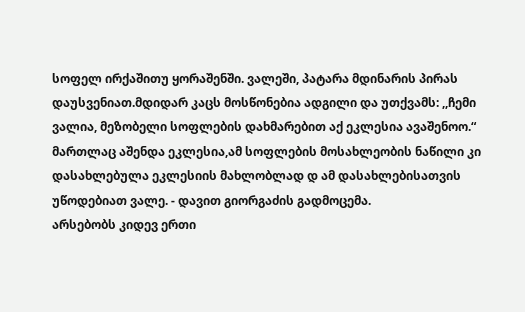სოფელ ირქაშითუ ყორაშენში. ვალეში, პატარა მდინარის პირას დაუსვენიათ.მდიდარ კაცს მოსწონებია ადგილი და უთქვამს: ,,ჩემი ვალია, მეზობელი სოფლების დახმარებით აქ ეკლესია ავაშენოო.“ მართლაც აშენდა ეკლესია,ამ სოფლების მოსახლეობის ნაწილი კი დასახლებულა ეკლესიის მახლობლად დ ამ დასახლებისათვის უწოდებიათ ვალე. - დავით გიორგაძის გადმოცემა.
არსებობს კიდევ ერთი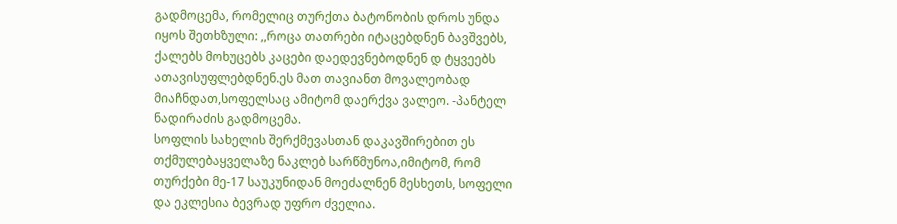გადმოცემა, რომელიც თურქთა ბატონობის დროს უნდა იყოს შეთხზული: ,,როცა თათრები იტაცებდნენ ბავშვებს, ქალებს მოხუცებს კაცები დაედევნებოდნენ დ ტყვეებს ათავისუფლებდნენ.ეს მათ თავიანთ მოვალეობად მიაჩნდათ,სოფელსაც ამიტომ დაერქვა ვალეო. -პანტელ ნადირაძის გადმოცემა.
სოფლის სახელის შერქმევასთან დაკავშირებით ეს თქმულებაყველაზე ნაკლებ სარწმუნოა,იმიტომ, რომ თურქები მე-17 საუკუნიდან მოეძალნენ მესხეთს, სოფელი და ეკლესია ბევრად უფრო ძველია.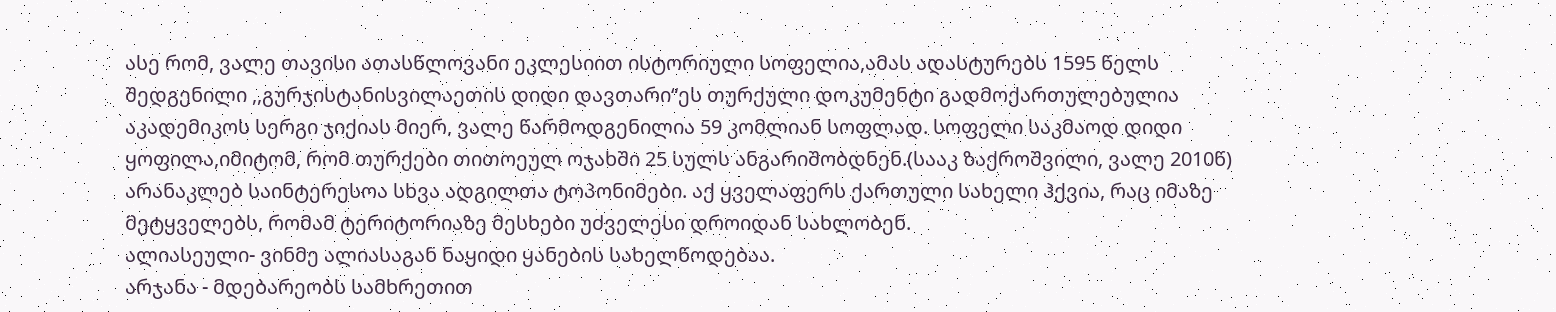ასე რომ, ვალე თავისი ათასწლოვანი ეკლესიით ისტორიული სოფელია,ამას ადასტურებს 1595 წელს შედგენილი ,,გურჯისტანისვილაეთის დიდი დავთარი“ეს თურქული დოკუმენტი გადმოქართულებულია აკადემიკოს სერგი ჯიქიას მიერ, ვალე წარმოდგენილია 59 კომლიან სოფლად. სოფელი საკმაოდ დიდი ყოფილა,იმიტომ, რომ თურქები თითოეულ ოჯახში 25 სულს ანგარიშობდნენ.(სააკ ზაქროშვილი, ვალე 2010წ)
არანაკლებ საინტერესოა სხვა ადგილთა ტოპონიმები. აქ ყველაფერს ქართული სახელი ჰქვია, რაც იმაზე მეტყველებს, რომამ ტერიტორიაზე მესხები უძველესი დროიდან სახლობენ.
ალიასეული- ვინმე ალიასაგან ნაყიდი ყანების სახელწოდებაა.
არჯანა - მდებარეობს სამხრეთით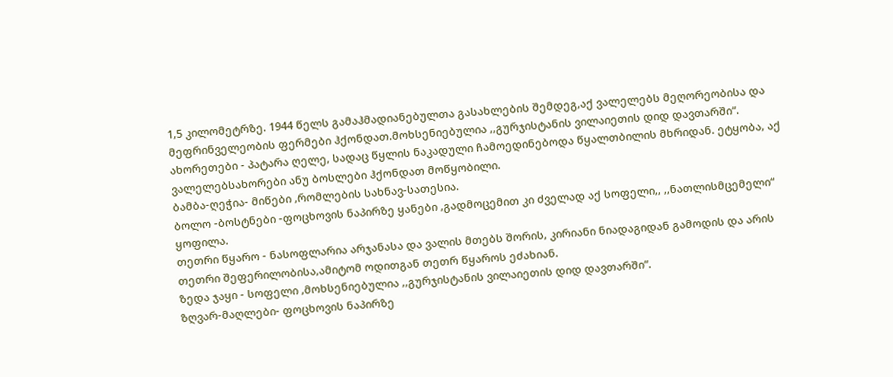1,5 კილომეტრზე. 1944 წელს გამაჰმადიანებულთა გასახლების შემდეგ,აქ ვალელებს მეღორეობისა და მეფრინველეობის ფერმები ჰქონდათ.მოხსენიებულია ,,გურჯისტანის ვილაიეთის დიდ დავთარში“.
ახორეთები - პატარა ღელე, სადაც წყლის ნაკადული ჩამოედინებოდა წყალთბილის მხრიდან. ეტყობა, აქ ვალელებსახორები ანუ ბოსლები ჰქონდათ მოწყობილი.
ბამბა-ღეჭია- მიწები ,რომლების სახნავ-სათესია.
ბოლო -ბოსტნები -ფოცხოვის ნაპირზე ყანები ,გადმოცემით კი ძველად აქ სოფელი,, ,,ნათლისმცემელი“ ყოფილა.
თეთრი წყარო - ნასოფლარია არჯანასა და ვალის მთებს შორის, კირიანი ნიადაგიდან გამოდის და არის თეთრი შეფერილობისა,ამიტომ ოდითგან თეთრ წყაროს ეძახიან.
ზედა ჯაყი - სოფელი ,მოხსენიებულია ,,გურჯისტანის ვილაიეთის დიდ დავთარში“.
ზღვარ-მაღლები- ფოცხოვის ნაპირზე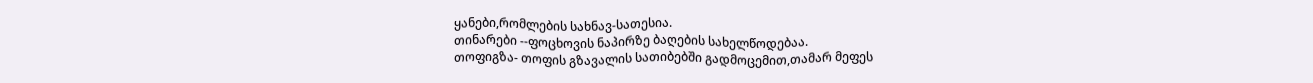ყანები,რომლების სახნავ-სათესია.
თინარები --ფოცხოვის ნაპირზე ბაღების სახელწოდებაა.
თოფიგზა- თოფის გზავალის სათიბებში გადმოცემით,თამარ მეფეს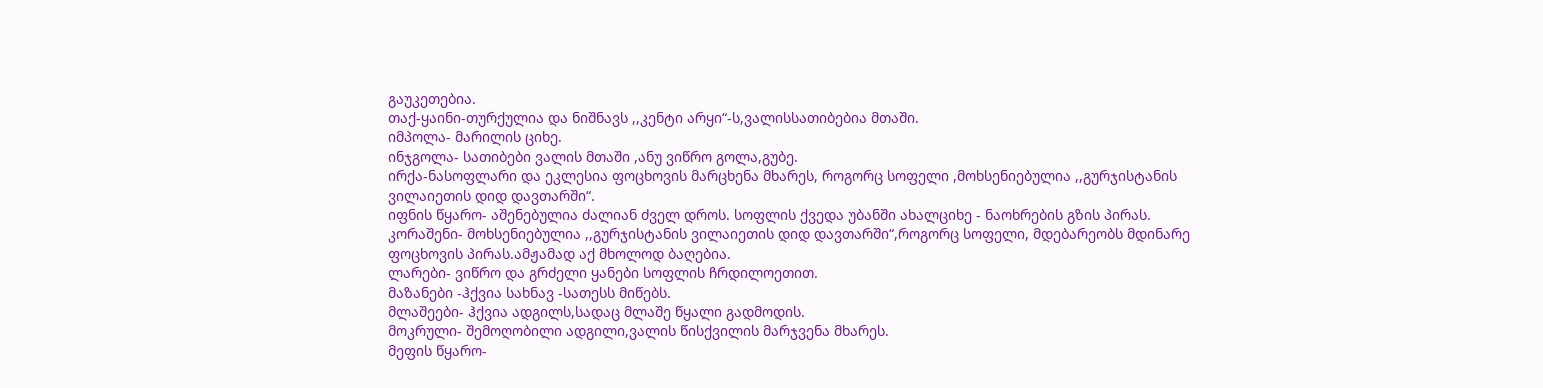გაუკეთებია.
თაქ-ყაინი-თურქულია და ნიშნავს ,,კენტი არყი“-ს,ვალისსათიბებია მთაში.
იმპოლა- მარილის ციხე.
ინჯგოლა- სათიბები ვალის მთაში ,ანუ ვიწრო გოლა,გუბე.
ირქა-ნასოფლარი და ეკლესია ფოცხოვის მარცხენა მხარეს, როგორც სოფელი ,მოხსენიებულია ,,გურჯისტანის ვილაიეთის დიდ დავთარში“.
იფნის წყარო- აშენებულია ძალიან ძველ დროს. სოფლის ქვედა უბანში ახალციხე - ნაოხრების გზის პირას.
კორაშენი- მოხსენიებულია ,,გურჯისტანის ვილაიეთის დიდ დავთარში“,როგორც სოფელი, მდებარეობს მდინარე ფოცხოვის პირას.ამჟამად აქ მხოლოდ ბაღებია.
ლარები- ვიწრო და გრძელი ყანები სოფლის ჩრდილოეთით.
მაზანები -ჰქვია სახნავ -სათესს მიწებს.
მლაშეები- ჰქვია ადგილს,სადაც მლაშე წყალი გადმოდის.
მოკრული- შემოღობილი ადგილი,ვალის წისქვილის მარჯვენა მხარეს.
მეფის წყარო-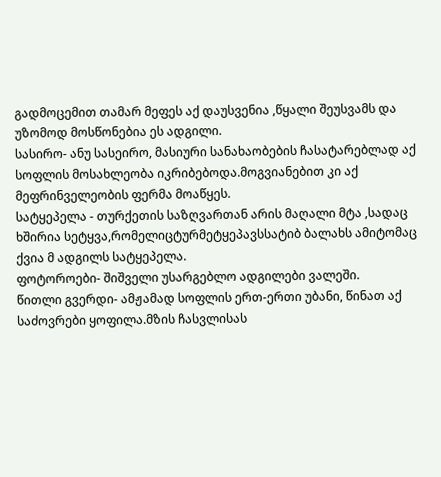გადმოცემით თამარ მეფეს აქ დაუსვენია ,წყალი შეუსვამს და უზომოდ მოსწონებია ეს ადგილი.
სასირო- ანუ სასეირო, მასიური სანახაობების ჩასატარებლად აქ სოფლის მოსახლეობა იკრიბებოდა.მოგვიანებით კი აქ მეფრინველეობის ფერმა მოაწყეს.
სატყეპელა - თურქეთის საზღვართან არის მაღალი მტა ,სადაც ხშირია სეტყვა,რომელიცტურმეტყეპავსსატიბ ბალახს ამიტომაც ქვია მ ადგილს სატყეპელა.
ფოტოროები- შიშველი უსარგებლო ადგილები ვალეში.
წითლი გვერდი- ამჟამად სოფლის ერთ-ერთი უბანი, წინათ აქ საძოვრები ყოფილა.მზის ჩასვლისას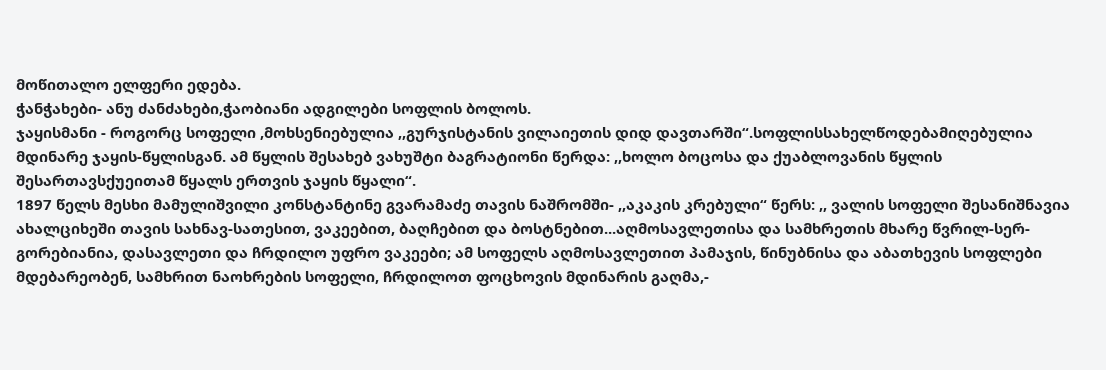მოწითალო ელფერი ედება.
ჭანჭახები- ანუ ძანძახები,ჭაობიანი ადგილები სოფლის ბოლოს.
ჯაყისმანი - როგორც სოფელი ,მოხსენიებულია ,,გურჯისტანის ვილაიეთის დიდ დავთარში“.სოფლისსახელწოდებამიღებულია მდინარე ჯაყის-წყლისგან. ამ წყლის შესახებ ვახუშტი ბაგრატიონი წერდა: ,,ხოლო ბოცოსა და ქუაბლოვანის წყლის შესართავსქუეითამ წყალს ერთვის ჯაყის წყალი“.
1897 წელს მესხი მამულიშვილი კონსტანტინე გვარამაძე თავის ნაშრომში- ,,აკაკის კრებული“ წერს: ,, ვალის სოფელი შესანიშნავია ახალციხეში თავის სახნავ-სათესით, ვაკეებით, ბაღჩებით და ბოსტნებით...აღმოსავლეთისა და სამხრეთის მხარე წვრილ-სერ-გორებიანია, დასავლეთი და ჩრდილო უფრო ვაკეები; ამ სოფელს აღმოსავლეთით პამაჯის, წინუბნისა და აბათხევის სოფლები მდებარეობენ, სამხრით ნაოხრების სოფელი, ჩრდილოთ ფოცხოვის მდინარის გაღმა,-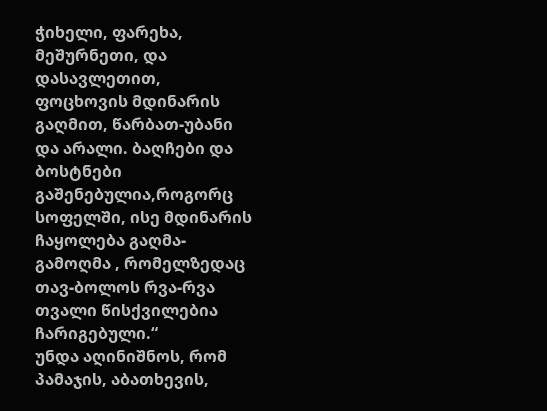ჭიხელი, ფარეხა, მეშურნეთი, და დასავლეთით, ფოცხოვის მდინარის გაღმით, წარბათ-უბანი და არალი. ბაღჩები და ბოსტნები გაშენებულია,როგორც სოფელში, ისე მდინარის ჩაყოლება გაღმა-გამოღმა , რომელზედაც თავ-ბოლოს რვა-რვა თვალი წისქვილებია ჩარიგებული.“
უნდა აღინიშნოს, რომ პამაჯის, აბათხევის,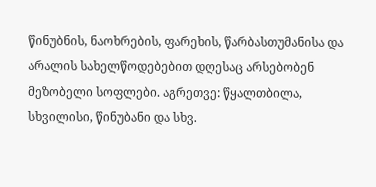წინუბნის, ნაოხრების, ფარეხის, წარბასთუმანისა და არალის სახელწოდებებით დღესაც არსებობენ მეზობელი სოფლები. აგრეთვე: წყალთბილა, სხვილისი, წინუბანი და სხვ.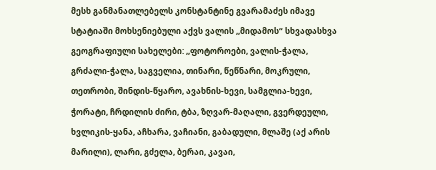მესხ განმანათლებელს კონსტანტინე გვარამაძეს იმავე სტატიაში მოხსენიებული აქვს ვალის ,,მიდამოს“ სხვადასხვა გეოგრაფიული სახელები: ,,ფოტოროები, ვალის-ჭალა, გრძალი-ჭალა, საგველია, თინარი, წეწნარი, მოკრული, თეთრობი, შინდის-წყარო, ავახნის-ხევი, სამგლია-ხევი, ჭორატი, ჩრდილის ძირი, ტბა, ზღვარ-მაღალი, გვერდეული, ხვლიკის-ყანა, აჩხარა, ვაჩიანი, გაბადული, მლაშე (აქ არის მარილი), ლარი, გძელა, ბერაი, კავაი,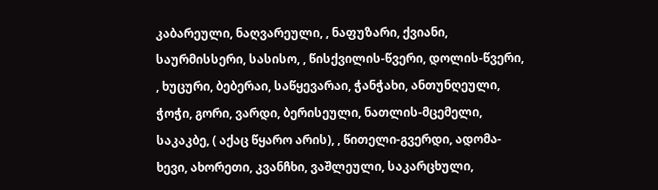კაბარეული, ნაღვარეული, , ნაფუზარი, ქვიანი, საურმისსერი, სასისო, , წისქვილის-წვერი, დოლის-წვერი, , ხუცური, ბებერაი, საწყევარაი, ჭანჭახი, ანთუნღეული, ჭოჭი, გორი, ვარდი, ბერისეული, ნათლის-მცემელი, საკაკბე, ( აქაც წყარო არის), , წითელი-გვერდი, ადომა-ხევი, ახორეთი, კვანჩხი, ვაშლეული, საკარცხული,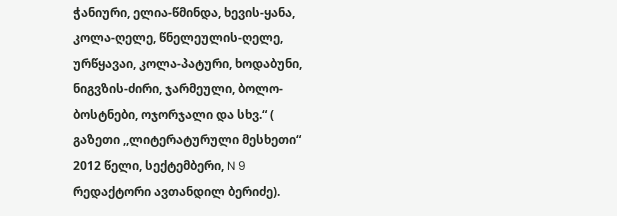ჭანიური, ელია-წმინდა, ხევის-ყანა, კოლა-ღელე, წნელეულის-ღელე, ურწყავაი, კოლა-პატური, ხოდაბუნი, ნიგვზის-ძირი, ჯარმეული, ბოლო-ბოსტნები, ოჯორჯალი და სხვ.“ ( გაზეთი ,,ლიტერატურული მესხეთი“ 2012 წელი, სექტემბერი, N 9 რედაქტორი ავთანდილ ბერიძე).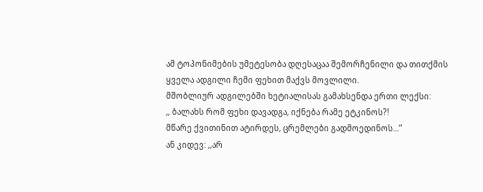ამ ტოპონიმების უმეტესობა დღესაცაა შემორჩენილი და თითქმის ყველა ადგილი ჩემი ფეხით მაქვს მოვლილი.
მშობლიურ ადგილებში ხეტიალისას გამახსენდა ერთი ლექსი:
,, ბალახს რომ ფეხი დავადგა, იქნება რამე ეტკინოს?!
მწარე ქვითინით ატირდეს, ცრემლები გადმოედინოს...“
ან კიდევ: ,,არ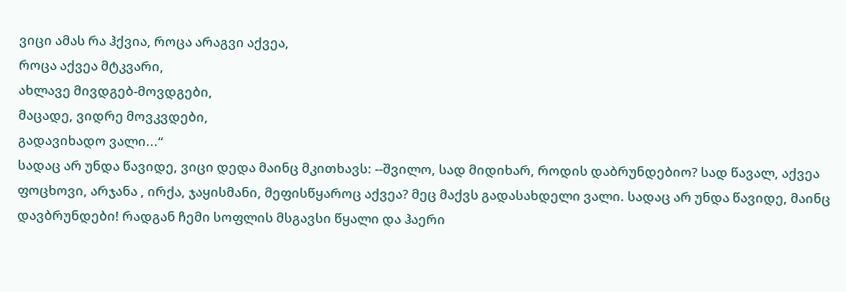ვიცი ამას რა ჰქვია, როცა არაგვი აქვეა,
როცა აქვეა მტკვარი,
ახლავე მივდგებ-მოვდგები,
მაცადე, ვიდრე მოვკვდები,
გადავიხადო ვალი...“
სადაც არ უნდა წავიდე, ვიცი დედა მაინც მკითხავს: --შვილო, სად მიდიხარ, როდის დაბრუნდებიო? სად წავალ, აქვეა ფოცხოვი, არჯანა , ირქა, ჯაყისმანი, მეფისწყაროც აქვეა? მეც მაქვს გადასახდელი ვალი. სადაც არ უნდა წავიდე, მაინც დავბრუნდები! რადგან ჩემი სოფლის მსგავსი წყალი და ჰაერი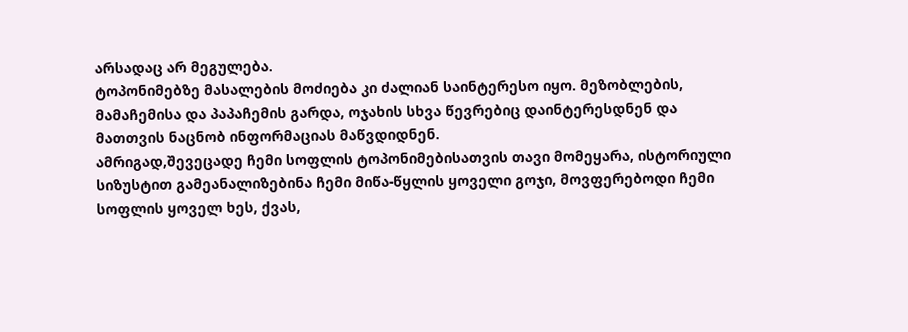არსადაც არ მეგულება.
ტოპონიმებზე მასალების მოძიება კი ძალიან საინტერესო იყო. მეზობლების, მამაჩემისა და პაპაჩემის გარდა, ოჯახის სხვა წევრებიც დაინტერესდნენ და მათთვის ნაცნობ ინფორმაციას მაწვდიდნენ.
ამრიგად,შევეცადე ჩემი სოფლის ტოპონიმებისათვის თავი მომეყარა, ისტორიული სიზუსტით გამეანალიზებინა ჩემი მიწა-წყლის ყოველი გოჯი, მოვფერებოდი ჩემი სოფლის ყოველ ხეს, ქვას,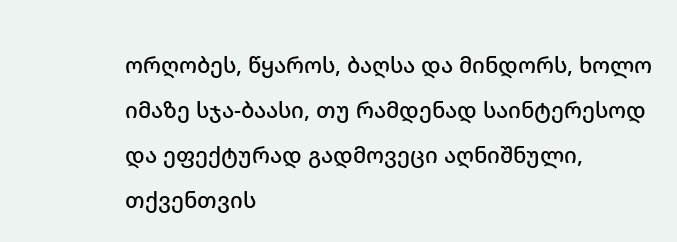ორღობეს, წყაროს, ბაღსა და მინდორს, ხოლო იმაზე სჯა-ბაასი, თუ რამდენად საინტერესოდ და ეფექტურად გადმოვეცი აღნიშნული, თქვენთვის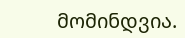მომინდვია.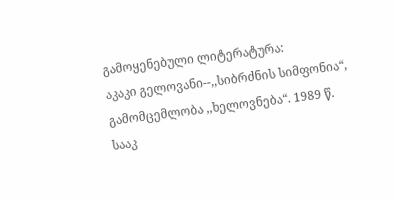გამოყენებული ლიტერატურა:
აკაკი გელოვანი--,,სიბრძნის სიმფონია“, გამომცემლობა ,,ხელოვნება“. 1989 წ.
სააკ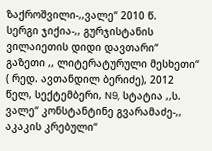ზაქროშვილი-,,ვალე“ 2010 წ.
სერგი ჯიქია-,, გურჯისტანის ვილაიეთის დიდი დავთარი“
გაზეთი ,, ლიტერატურული მესხეთი“ ( რედ. ავთანდილ ბერიძე), 2012 წელ, სექტემბერი, N9, სტატია ,,ს. ვალე“ კონსტანტინე გვარამაძე-,, აკაკის კრებული“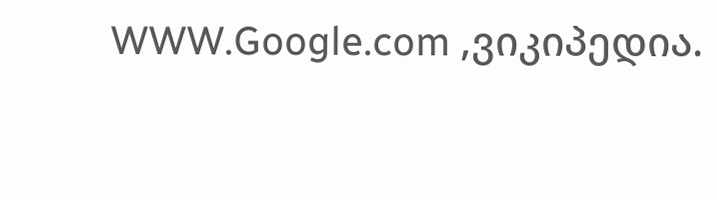WWW.Google.com ,ვიკიპედია.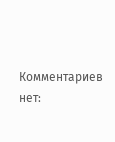Комментариев нет: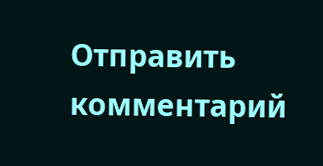Отправить комментарий